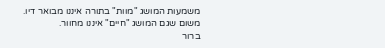משמעות המושג "מוות" בתורה איננו מבואר דיו. משום שגם המושג "חיים" איננו מחוור.
ברור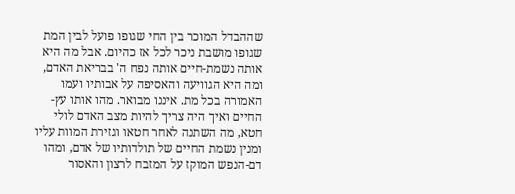שההבדל המוכר בין החי שגופו פועל לבין המת שגופו מושבת ניכר לכל אז כהיום. אבל מה היא אותה נשמת-חיים אותה נפח ה' בבריאת האדם, ומה היא הגוויעה והאסיפה על אבותיו ועמו האמורה בכל מת. איננו מבואר. מהו אותו עץ-החיים ואיך היה צריך להיות מצב האדם לולי חטא, מה השתנה לאחר חטאו וגזירת המוות עליו ומנין נשמת החיים של תולדותיו של אדם, ומהו דם-הנפש המוקז על המזבח לרצון והאסור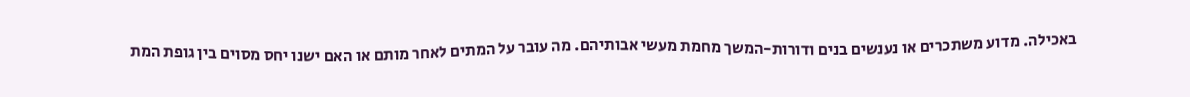באכילה. מדוע משתכרים או נענשים בנים ודורות-המשך מחמת מעשי אבותיהם. מה עובר על המתים לאחר מותם או האם ישנו יחס מסוים בין גופת המת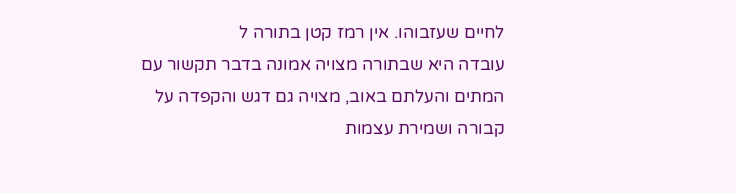לחיים שעזבוהו. אין רמז קטן בתורה ל
עובדה היא שבתורה מצויה אמונה בדבר תקשור עם המתים והעלתם באוב, מצויה גם דגש והקפדה על קבורה ושמירת עצמות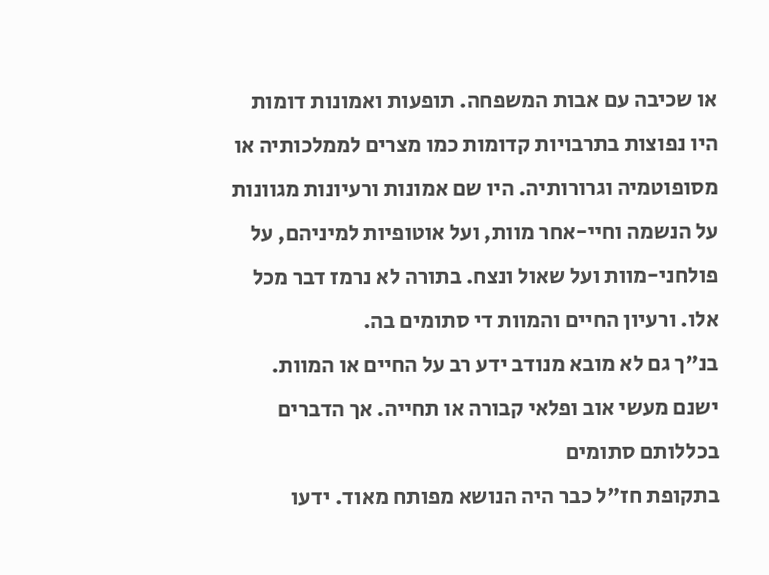או שכיבה עם אבות המשפחה. תופעות ואמונות דומות היו נפוצות בתרבויות קדומות כמו מצרים לממלכותיה או מסופוטמיה וגרורותיה. היו שם אמונות ורעיונות מגוונות על הנשמה וחיי-אחר מוות, ועל אוטופיות למיניהם, על פולחני-מוות ועל שאול ונצח. בתורה לא נרמז דבר מכל אלו. ורעיון החיים והמוות די סתומים בה.
בנ"ך גם לא מובא מנודב ידע רב על החיים או המוות. ישנם מעשי אוב ופלאי קבורה או תחייה. אך הדברים בכללותם סתומים
בתקופת חז"ל כבר היה הנושא מפותח מאוד. ידעו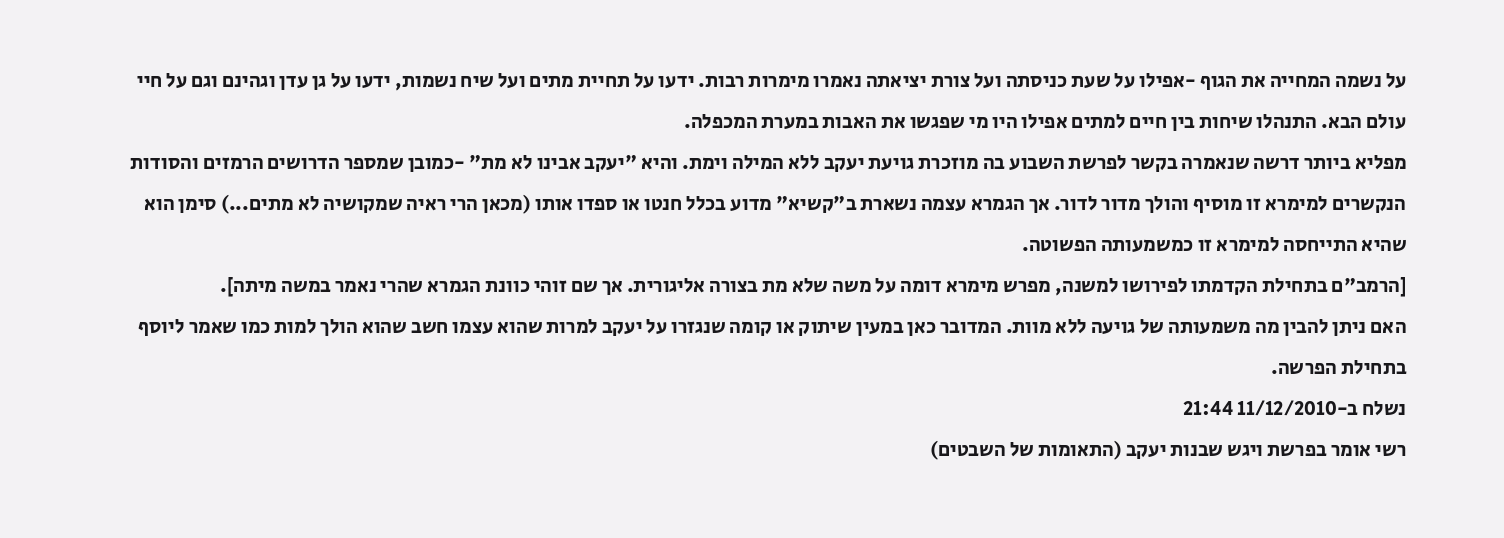על נשמה המחייה את הגוף -אפילו על שעת כניסתה ועל צורת יציאתה נאמרו מימרות רבות. ידעו על תחיית מתים ועל שיח נשמות, ידעו על גן עדן וגהינם וגם על חיי עולם הבא. התנהלו שיחות בין חיים למתים אפילו היו מי שפגשו את האבות במערת המכפלה.
מפליא ביותר דרשה שנאמרה בקשר לפרשת השבוע בה מוזכרת גויעת יעקב ללא המילה וימת. והיא "יעקב אבינו לא מת" -כמובן שמספר הדרושים הרמזים והסודות הנקשרים למימרא זו מוסיף והולך מדור לדור. אך הגמרא עצמה נשארת ב"קשיא" מדוע בכלל חנטו או ספדו אותו (מכאן הרי ראיה שמקושיה לא מתים...) סימן הוא שהיא התייחסה למימרא זו כמשמעותה הפשוטה.
[הרמב"ם בתחילת הקדמתו לפירושו למשנה, מפרש מימרא דומה על משה שלא מת בצורה אליגורית. אך שם זוהי כוונת הגמרא שהרי נאמר במשה מיתה].
האם ניתן להבין מה משמעותה של גויעה ללא מוות. המדובר כאן במעין שיתוק או קומה שנגזרו על יעקב למרות שהוא עצמו חשב שהוא הולך למות כמו שאמר ליוסף בתחילת הפרשה.
נשלח ב-11/12/2010 21:44
רשי אומר בפרשת ויגש שבנות יעקב (התאומות של השבטים)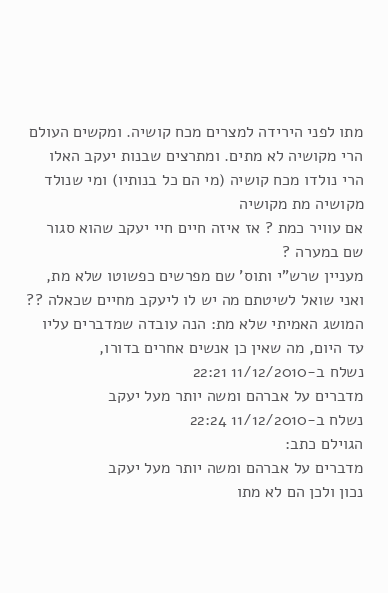מתו לפני הירידה למצרים מכח קושיה. ומקשים העולם הרי מקושיה לא מתים. ומתרצים שבנות יעקב האלו הרי נולדו מכח קושיה (מי הם כל בנותיו) ומי שנולד מקושיה מת מקושיה
אם עוויר כמת ? אז איזה חיים חיי יעקב שהוא סגור שם במערה ?
מעניין שרש"י ותוס' שם מפרשים כפשוטו שלא מת,
ואני שואל לשיטתם מה יש לו ליעקב מחיים שכאלה ??
המושג האמיתי שלא מת: הנה עובדה שמדברים עליו עד היום, מה שאין כן אנשים אחרים בדורו,
נשלח ב-11/12/2010 22:21
מדברים על אברהם ומשה יותר מעל יעקב
נשלח ב-11/12/2010 22:24
הגוילם כתב:
מדברים על אברהם ומשה יותר מעל יעקב
נכון ולכן הם לא מתו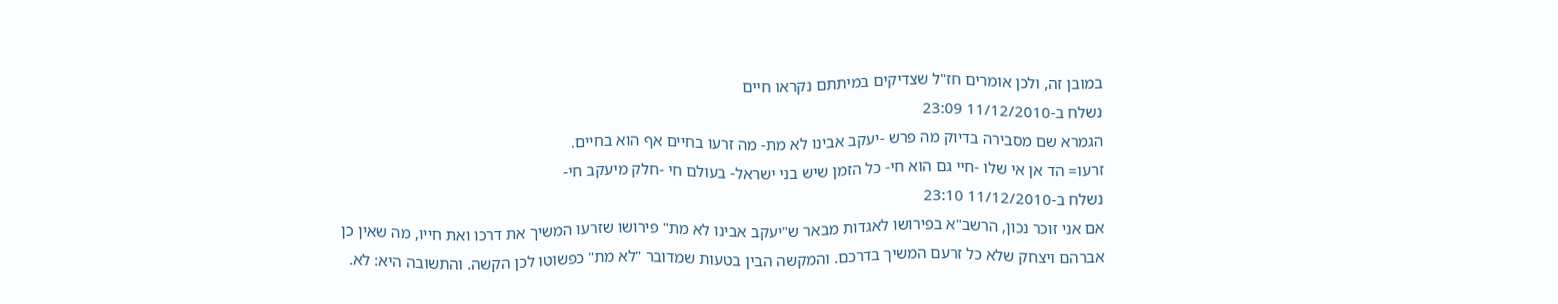במובן זה, ולכן אומרים חז"ל שצדיקים במיתתם נקראו חיים
נשלח ב-11/12/2010 23:09
הגמרא שם מסבירה בדיוק מה פרש -יעקב אבינו לא מת- מה זרעו בחיים אף הוא בחיים.
זרעו= הד אן אי שלו -חיי גם הוא חי- כל הזמן שיש בני ישראל- בעולם חי -חלק מיעקב חי-
נשלח ב-11/12/2010 23:10
אם אני זוכר נכון, הרשב"א בפירושו לאגדות מבאר ש"יעקב אבינו לא מת" פירושו שזרעו המשיך את דרכו ואת חייו, מה שאין כן אברהם ויצחק שלא כל זרעם המשיך בדרכם. והמקשה הבין בטעות שמדובר "לא מת" כפשוטו לכן הקשה. והתשובה היא: לא.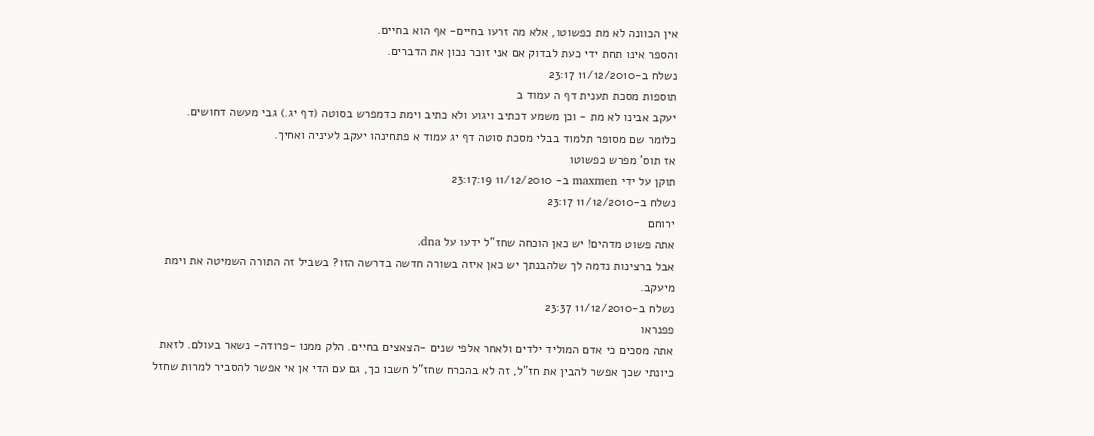אין הכוונה לא מת כפשוטו, אלא מה זרעו בחיים- אף הוא בחיים.
והספר אינו תחת ידי כעת לבדוק אם אני זוכר נכון את הדברים.
נשלח ב-11/12/2010 23:17
תוספות מסכת תענית דף ה עמוד ב
יעקב אבינו לא מת - וכן משמע דכתיב ויגוע ולא כתיב וימת כדמפרש בסוטה (דף יג.) גבי מעשה דחושים.
כלומר שם מסופר תלמוד בבלי מסכת סוטה דף יג עמוד א פתחינהו יעקב לעיניה ואחיך.
אז תוס' מפרש כפשוטו
תוקן על ידי maxmen ב- 11/12/2010 23:17:19
נשלח ב-11/12/2010 23:17
ירוחם
אתה פשוט מדהים! יש כאן הוכחה שחז"ל ידעו על dna.
אבל ברצינות נדמה לך שלהבנתך יש כאן איזה בשורה חדשה בדרשה הזו? בשביל זה התורה השמיטה את וימת מיעקב.
נשלח ב-11/12/2010 23:37
פפנראו
אתה מסכים כי אדם המוליד ילדים ולאחר אלפי שנים -הצאצים בחיים. הלק ממנו -פרודה- נשאר בעולם. לזאת כיונתי שכך אפשר להבין את חז"ל, זה לא בהכרח שחז"ל חשבו כך, גם עם הדי אן אי אפשר להסביר למרות שחזל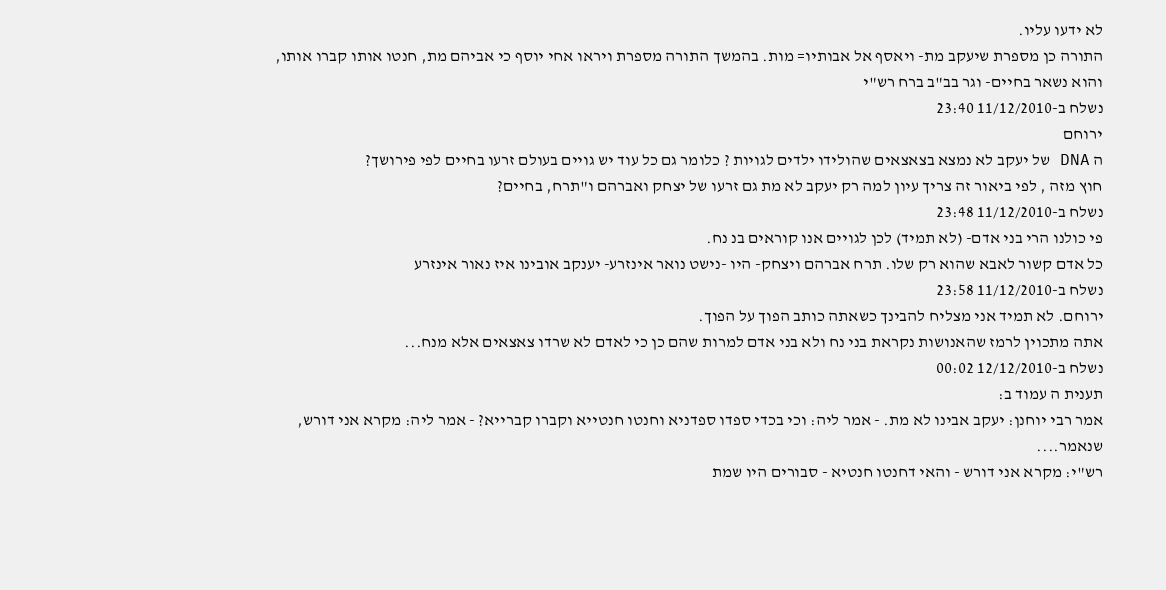לא ידעו עליו.
התורה כן מספרת שיעקב מת- ויאסף אל אבותיו= מות. בהמשך התורה מספרת ויראו אחי יוסף כי אביהם מת, חנטו אותו קברו אותו, והוא נשאר בחיים- וגר בב"ב ברח רש"י
נשלח ב-11/12/2010 23:40
ירוחם
ה DNA של יעקב לא נמצא בצאצאים שהולידו ילדים לגויות ? כלומר גם כל עוד יש גויים בעולם זרעו בחיים לפי פירושך?
חוץ מזה , לפי ביאור זה צריך עיון למה רק יעקב לא מת גם זרעו של יצחק ואברהם ו"תרח, בחיים?
נשלח ב-11/12/2010 23:48
פי כולנו הרי בני אדם- (לא תמיד) לכן לגויים אנו קוראים בנ נח.
כל אדם קשור לאבא שהוא רק שלו. תרח אברהם ויצחק- היו -נישט נואר אינזרע- יענקב אובינו איז נאור אינזרע
נשלח ב-11/12/2010 23:58
ירוחם. לא תמיד אני מצליח להבינך כשאתה כותב הפוך על הפוך.
אתה מתכוין לרמז שהאנושות נקראת בני נח ולא בני אדם למרות שהם כן כי לאדם לא שרדו צאצאים אלא מנח...
נשלח ב-12/12/2010 00:02
תענית ה עמוד ב:
אמר רבי יוחנן: יעקב אבינו לא מת. - אמר ליה: וכי בכדי ספדו ספדניא וחנטו חנטייא וקברו קברייא? - אמר ליה: מקרא אני דורש, שנאמר....
רש"י: מקרא אני דורש - והאי דחנטו חנטיא - סבורים היו שמת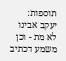תוספות: יעקב אבינו לא מת - וכן משמע דכתיב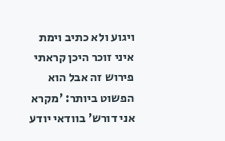ויגוע ולא כתיב וימת
איני זוכר היכן קראתי פירוש זה אבל הוא הפשוט ביותר: 'מקרא אני דורש' בוודאי יודע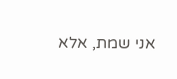אני שמת, אלא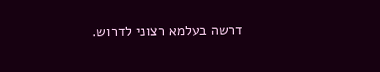דרשה בעלמא רצוני לדרוש.